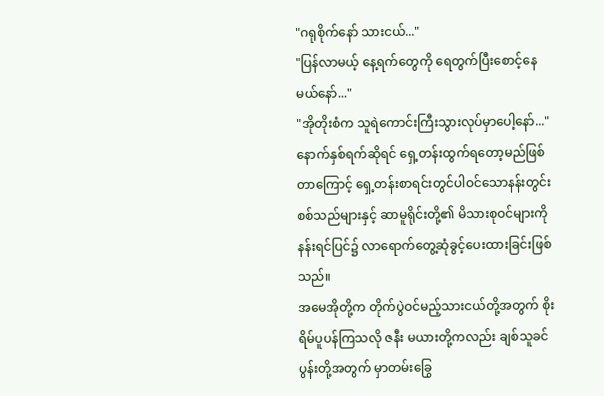"ဂရုစိုက်နော် သားငယ်..."
"ပြန်လာမယ့် နေ့ရက်တွေကို ရေတွက်ပြီးစောင့်နေမယ်နော်..."
"အိုတိုးစံက သူရဲကောင်းကြီးသွားလုပ်မှာပေါ့နော်..."
နောက်နှစ်ရက်ဆိုရင် ရှေ့တန်းထွက်ရတော့မည်ဖြစ်တာကြောင့် ရှေ့တန်းစာရင်းတွင်ပါဝင်သောနန်းတွင်းစစ်သည်များနှင့် ဆာမူရိုင်းတို့၏ မိသားစုဝင်များကို နန်းရင်ပြင်၌ လာရောက်တွေ့ဆုံခွင့်ပေးထားခြင်းဖြစ်သည်။
အမေအိုတို့က တိုက်ပွဲဝင်မည့်သားငယ်တို့အတွက် စိုးရိမ်ပူပန်ကြသလို ဇနီး မယားတို့ကလည်း ချစ်သူခင်ပွန်းတို့အတွက် မှာတမ်းခြွေ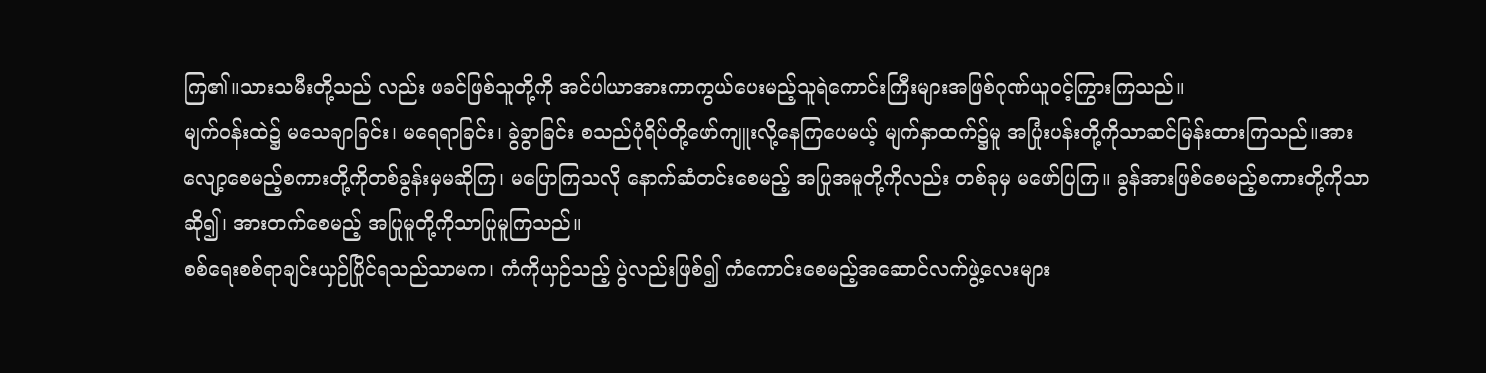ကြ၏။သားသမီးတို့သည် လည်း ဖခင်ဖြစ်သူတို့ကို အင်ပါယာအားကာကွယ်ပေးမည့်သူရဲကောင်းကြီးများအဖြစ်ဂုဏ်ယူဝင့်ကြွားကြသည်။
မျက်ဝန်းထဲ၌ မသေချာခြင်း၊ မရေရာခြင်း၊ ခွဲခွာခြင်း စသည်ပုံရိပ်တို့ဖော်ကျူးလို့နေကြပေမယ့် မျက်နှာထက်၌မူ အပြုံးပန်းတို့ကိုသာဆင်မြန်းထားကြသည်။အားလျော့စေမည့်စကားတို့ကိုတစ်ခွန်းမှမဆိုကြ၊ မပြောကြသလို နောက်ဆံတင်းစေမည့် အပြုအမူတို့ကိုလည်း တစ်ခုမှ မဖော်ပြကြ။ ခွန်အားဖြစ်စေမည့်စကားတို့ကိုသာဆို၍၊ အားတက်စေမည့် အပြုမူတို့ကိုသာပြုမူကြသည်။
စစ်ရေးစစ်ရာချင်းယှဉ်ပြိုင်ရသည်သာမက၊ ကံကိုယှဉ်သည့် ပွဲလည်းဖြစ်၍ ကံကောင်းစေမည့်အဆောင်လက်ဖွဲ့လေးများ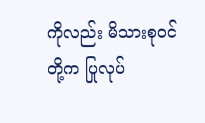ကိုလည်း မိသားစုဝင်တို့က ပြုလုပ်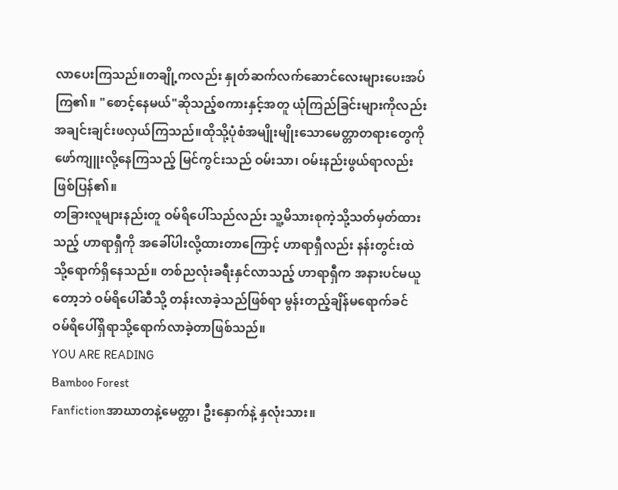လာပေးကြသည်။တချို့ကလည်း နှုတ်ဆက်လက်ဆောင်လေးများပေးအပ်ကြ၏။ "စောင့်နေမယ်"ဆိုသည့်စကားနှင့်အတူ ယုံကြည်ခြင်းများကိုလည်း အချင်းချင်းဖလှယ်ကြသည်။ထိုသို့ပုံစံအမျိုးမျိုးသောမေတ္တာတရားတွေကို ဖော်ကျူးလို့နေကြသည့် မြင်ကွင်းသည် ဝမ်းသာ၊ ဝမ်းနည်းဖွယ်ရာလည်းဖြစ်ပြန်၏။
တခြားလူများနည်းတူ ဝမ်ရိပေါ်သည်လည်း သူ့မိသားစုကဲ့သို့သတ်မှတ်ထားသည့် ဟာရာရှီကို အခေါ်ပါးလို့ထားတာကြောင့် ဟာရာရှီလည်း နန်းတွင်းထဲသို့ရောက်ရှိနေသည်။ တစ်ညလုံးခရီးနှင်လာသည့် ဟာရာရှီက အနားပင်မယူတော့ဘဲ ဝမ်ရိပေါ်ဆီသို့ တန်းလာခဲ့သည်ဖြစ်ရာ မွန်းတည့်ချိန်မရောက်ခင် ဝမ်ရိပေါ်ရှိရာသို့ရောက်လာခဲ့တာဖြစ်သည်။
YOU ARE READING
Bamboo Forest
Fanfictionအာဃာတနဲ့မေတ္တာ၊ ဦးနှောက်နဲ့ နှလုံးသား။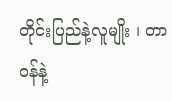တိုင်းပြည်နဲ့လူမျိုး ၊ တာဝန်နဲ့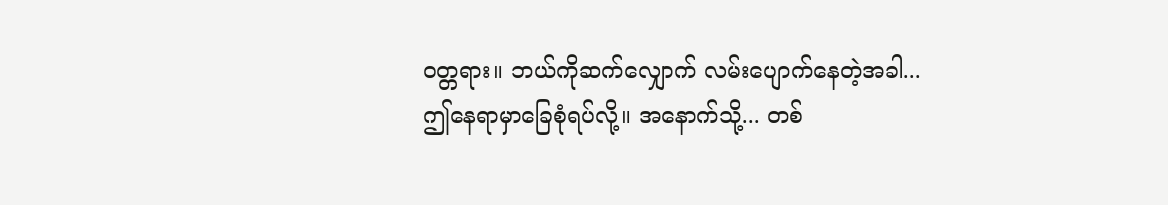ဝတ္တရား။ ဘယ်ကိုဆက်လျှောက် လမ်းပျောက်နေတဲ့အခါ... ဤနေရာမှာခြေစုံရပ်လို့။ အနောက်သို့... တစ်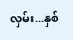လှမ်း...နှစ်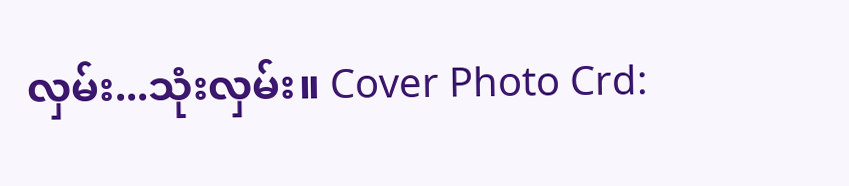လှမ်း...သုံးလှမ်း။ Cover Photo Crd: